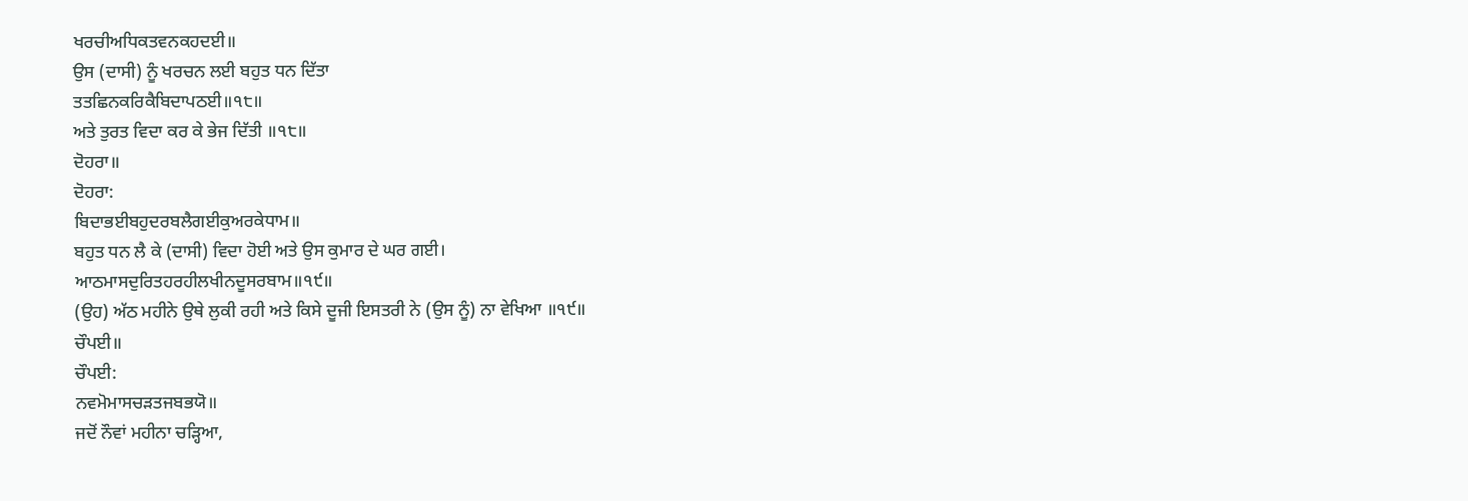ਖਰਚੀਅਧਿਕਤਵਨਕਹਦਈ॥
ਉਸ (ਦਾਸੀ) ਨੂੰ ਖਰਚਨ ਲਈ ਬਹੁਤ ਧਨ ਦਿੱਤਾ
ਤਤਛਿਨਕਰਿਕੈਬਿਦਾਪਠਈ॥੧੮॥
ਅਤੇ ਤੁਰਤ ਵਿਦਾ ਕਰ ਕੇ ਭੇਜ ਦਿੱਤੀ ॥੧੮॥
ਦੋਹਰਾ॥
ਦੋਹਰਾ:
ਬਿਦਾਭਈਬਹੁਦਰਬਲੈਗਈਕੁਅਰਕੇਧਾਮ॥
ਬਹੁਤ ਧਨ ਲੈ ਕੇ (ਦਾਸੀ) ਵਿਦਾ ਹੋਈ ਅਤੇ ਉਸ ਕੁਮਾਰ ਦੇ ਘਰ ਗਈ।
ਆਠਮਾਸਦੁਰਿਤਹਰਹੀਲਖੀਨਦੂਸਰਬਾਮ॥੧੯॥
(ਉਹ) ਅੱਠ ਮਹੀਨੇ ਉਥੇ ਲੁਕੀ ਰਹੀ ਅਤੇ ਕਿਸੇ ਦੂਜੀ ਇਸਤਰੀ ਨੇ (ਉਸ ਨੂੰ) ਨਾ ਵੇਖਿਆ ॥੧੯॥
ਚੌਪਈ॥
ਚੌਪਈ:
ਨਵਮੋਮਾਸਚੜਤਜਬਭਯੋ॥
ਜਦੋਂ ਨੌਵਾਂ ਮਹੀਨਾ ਚੜ੍ਹਿਆ,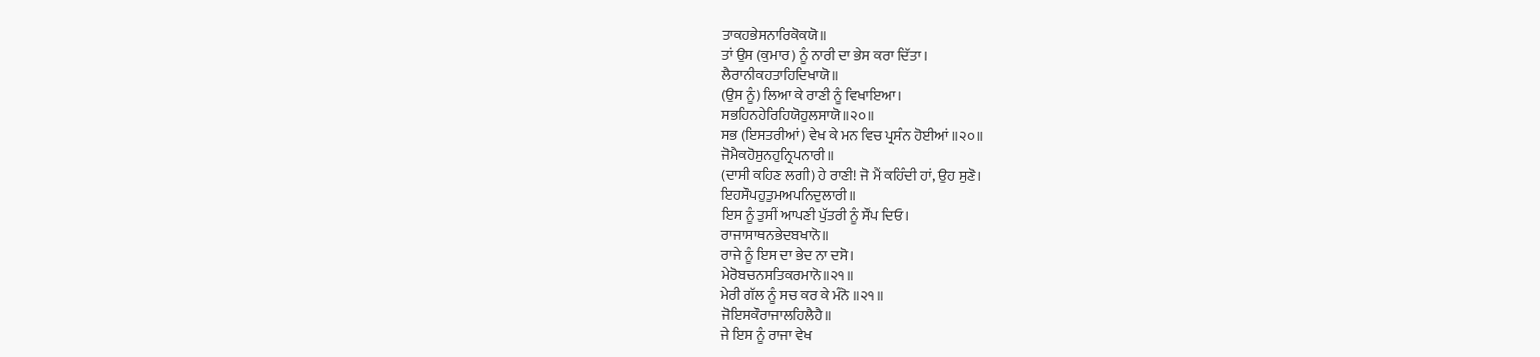ਤਾਕਹਭੇਸਨਾਰਿਕੋਕਯੋ॥
ਤਾਂ ਉਸ (ਕੁਮਾਰ) ਨੂੰ ਨਾਰੀ ਦਾ ਭੇਸ ਕਰਾ ਦਿੱਤਾ।
ਲੈਰਾਨੀਕਹਤਾਹਿਦਿਖਾਯੋ॥
(ਉਸ ਨੂੰ) ਲਿਆ ਕੇ ਰਾਣੀ ਨੂੰ ਵਿਖਾਇਆ।
ਸਭਹਿਨਹੇਰਿਹਿਯੋਹੁਲਸਾਯੋ॥੨੦॥
ਸਭ (ਇਸਤਰੀਆਂ) ਵੇਖ ਕੇ ਮਨ ਵਿਚ ਪ੍ਰਸੰਨ ਹੋਈਆਂ ॥੨੦॥
ਜੋਮੈਕਹੋਸੁਨਹੁਨ੍ਰਿਪਨਾਰੀ॥
(ਦਾਸੀ ਕਹਿਣ ਲਗੀ) ਹੇ ਰਾਣੀ! ਜੋ ਮੈਂ ਕਹਿੰਦੀ ਹਾਂ, ਉਹ ਸੁਣੋ।
ਇਹਸੌਪਹੁਤੁਮਅਪਨਿਦੁਲਾਰੀ॥
ਇਸ ਨੂੰ ਤੁਸੀਂ ਆਪਣੀ ਪੁੱਤਰੀ ਨੂੰ ਸੌਂਪ ਦਿਓ।
ਰਾਜਾਸਾਥਨਭੇਦਬਖਾਨੋ॥
ਰਾਜੇ ਨੂੰ ਇਸ ਦਾ ਭੇਦ ਨਾ ਦਸੋ।
ਮੇਰੋਬਚਨਸਤਿਕਰਮਾਨੋ॥੨੧॥
ਮੇਰੀ ਗੱਲ ਨੂੰ ਸਚ ਕਰ ਕੇ ਮੰਨੋ ॥੨੧॥
ਜੋਇਸਕੌਰਾਜਾਲਹਿਲੈਹੈ॥
ਜੇ ਇਸ ਨੂੰ ਰਾਜਾ ਵੇਖ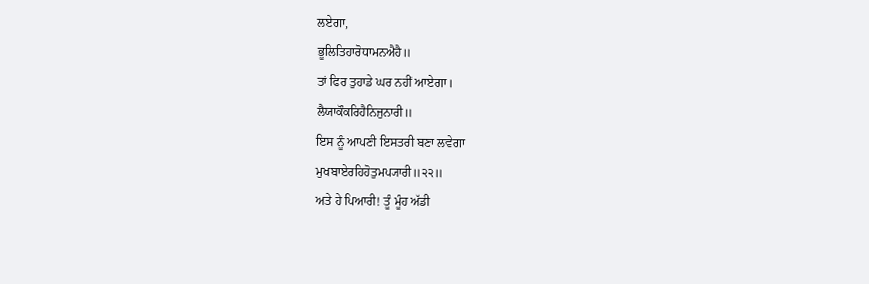ਲਏਗਾ,
ਭੂਲਿਤਿਹਾਰੋਧਾਮਨਐਹੈ॥
ਤਾਂ ਫਿਰ ਤੁਹਾਡੇ ਘਰ ਨਹੀਂ ਆਏਗਾ।
ਲੈਯਾਕੌਕਰਿਹੈਨਿਜੁਨਾਰੀ॥
ਇਸ ਨੂੰ ਆਪਣੀ ਇਸਤਰੀ ਬਣਾ ਲਵੇਗਾ
ਮੁਖਬਾਏਰਹਿਹੋਤੁਮਪ੍ਯਾਰੀ॥੨੨॥
ਅਤੇ ਹੇ ਪਿਆਰੀ! ਤੂੰ ਮੂੰਹ ਅੱਡੀ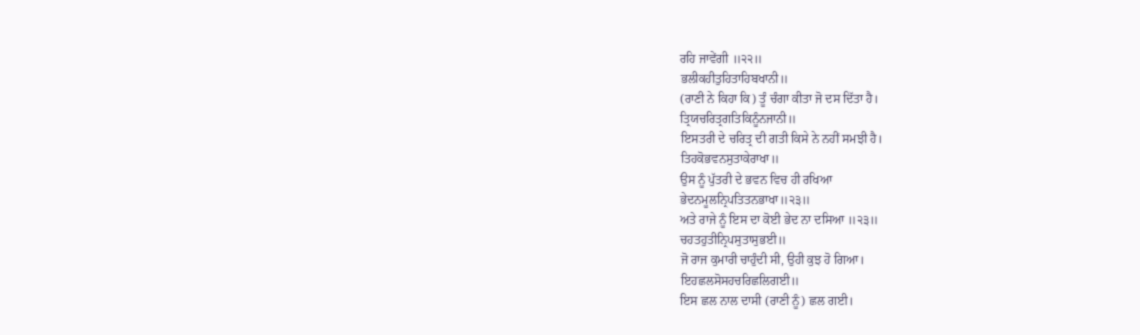ਰਹਿ ਜਾਵੇਂਗੀ ॥੨੨॥
ਭਲੀਕਹੀਤੁਹਿਤਾਹਿਬਖਾਨੀ॥
(ਰਾਣੀ ਨੇ ਕਿਹਾ ਕਿ) ਤੂੰ ਚੰਗਾ ਕੀਤਾ ਜੋ ਦਸ ਦਿੱਤਾ ਹੈ।
ਤ੍ਰਿਯਚਰਿਤ੍ਰਗਤਿਕਿਨੂੰਨਜਾਨੀ॥
ਇਸਤਰੀ ਦੇ ਚਰਿਤ੍ਰ ਦੀ ਗਤੀ ਕਿਸੇ ਨੇ ਨਹੀਂ ਸਮਝੀ ਹੈ।
ਤਿਹਕੋਭਵਨਸੁਤਾਕੇਰਾਖਾ॥
ਉਸ ਨੂੰ ਪੁੱਤਰੀ ਦੇ ਭਵਨ ਵਿਚ ਹੀ ਰਖਿਆ
ਭੇਦਨਮੂਲਨ੍ਰਿਪਤਿਤਨਭਾਖਾ॥੨੩॥
ਅਤੇ ਰਾਜੇ ਨੂੰ ਇਸ ਦਾ ਕੋਈ ਭੇਦ ਨਾ ਦਸਿਆ ॥੨੩॥
ਚਹਤਹੁਤੀਨ੍ਰਿਪਸੁਤਾਸੁਭਈ॥
ਜੋ ਰਾਜ ਕੁਮਾਰੀ ਚਾਹੁੰਦੀ ਸੀ, ਉਹੀ ਕੁਝ ਹੋ ਗਿਆ।
ਇਹਛਲਸੋਸਹਚਰਿਛਲਿਗਈ॥
ਇਸ ਛਲ ਨਾਲ ਦਾਸੀ (ਰਾਣੀ ਨੂੰ) ਛਲ ਗਈ।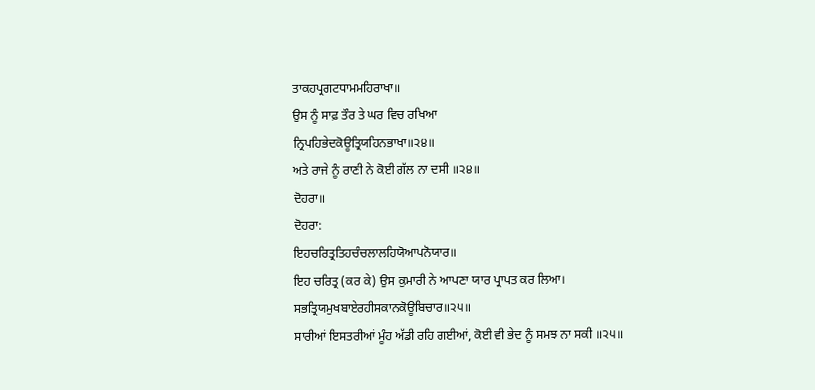ਤਾਕਹਪ੍ਰਗਟਧਾਮਮਹਿਰਾਖਾ॥
ਉਸ ਨੂੰ ਸਾਫ਼ ਤੌਰ ਤੇ ਘਰ ਵਿਚ ਰਖਿਆ
ਨ੍ਰਿਪਹਿਭੇਦਕੋਊਤ੍ਰਿਯਹਿਨਭਾਖਾ॥੨੪॥
ਅਤੇ ਰਾਜੇ ਨੂੰ ਰਾਣੀ ਨੇ ਕੋਈ ਗੱਲ ਨਾ ਦਸੀ ॥੨੪॥
ਦੋਹਰਾ॥
ਦੋਹਰਾ:
ਇਹਚਰਿਤ੍ਰਤਿਹਚੰਚਲਾਲਹਿਯੋਆਪਨੋਯਾਰ॥
ਇਹ ਚਰਿਤ੍ਰ (ਕਰ ਕੇ) ਉਸ ਕੁਮਾਰੀ ਨੇ ਆਪਣਾ ਯਾਰ ਪ੍ਰਾਪਤ ਕਰ ਲਿਆ।
ਸਭਤ੍ਰਿਯਮੁਖਬਾਏਰਹੀਸਕਾਨਕੋਊਬਿਚਾਰ॥੨੫॥
ਸਾਰੀਆਂ ਇਸਤਰੀਆਂ ਮੂੰਹ ਅੱਡੀ ਰਹਿ ਗਈਆਂ, ਕੋਈ ਵੀ ਭੇਦ ਨੂੰ ਸਮਝ ਨਾ ਸਕੀ ॥੨੫॥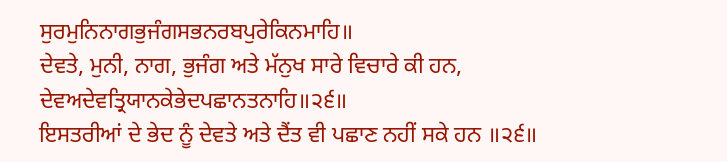ਸੁਰਮੁਨਿਨਾਗਭੁਜੰਗਸਭਨਰਬਪੁਰੇਕਿਨਮਾਹਿ॥
ਦੇਵਤੇ, ਮੁਨੀ, ਨਾਗ, ਭੁਜੰਗ ਅਤੇ ਮੱਨੁਖ ਸਾਰੇ ਵਿਚਾਰੇ ਕੀ ਹਨ,
ਦੇਵਅਦੇਵਤ੍ਰਿਯਾਨਕੇਭੇਦਪਛਾਨਤਨਾਹਿ॥੨੬॥
ਇਸਤਰੀਆਂ ਦੇ ਭੇਦ ਨੂੰ ਦੇਵਤੇ ਅਤੇ ਦੈਂਤ ਵੀ ਪਛਾਣ ਨਹੀਂ ਸਕੇ ਹਨ ॥੨੬॥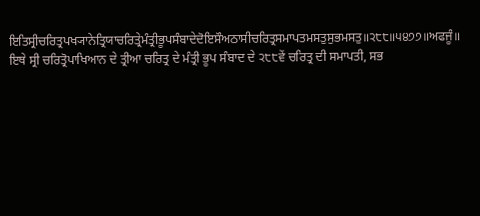ਇਤਿਸ੍ਰੀਚਰਿਤ੍ਰਪਖ੍ਯਾਨੇਤ੍ਰਿਯਾਚਰਿਤ੍ਰੇਮੰਤ੍ਰੀਭੂਪਸੰਬਾਦੇਦੋਇਸੌਅਠਾਸੀਚਰਿਤ੍ਰਸਮਾਪਤਮਸਤੁਸੁਭਮਸਤੁ॥੨੮੮॥੫੪੭੭॥ਅਫਜੂੰ॥
ਇਥੇ ਸ੍ਰੀ ਚਰਿਤ੍ਰੋਪਾਖਿਆਨ ਦੇ ਤ੍ਰੀਆ ਚਰਿਤ੍ਰ ਦੇ ਮੰਤ੍ਰੀ ਭੂਪ ਸੰਬਾਦ ਦੇ ੨੮੮ਵੇਂ ਚਰਿਤ੍ਰ ਦੀ ਸਮਾਪਤੀ, ਸਭ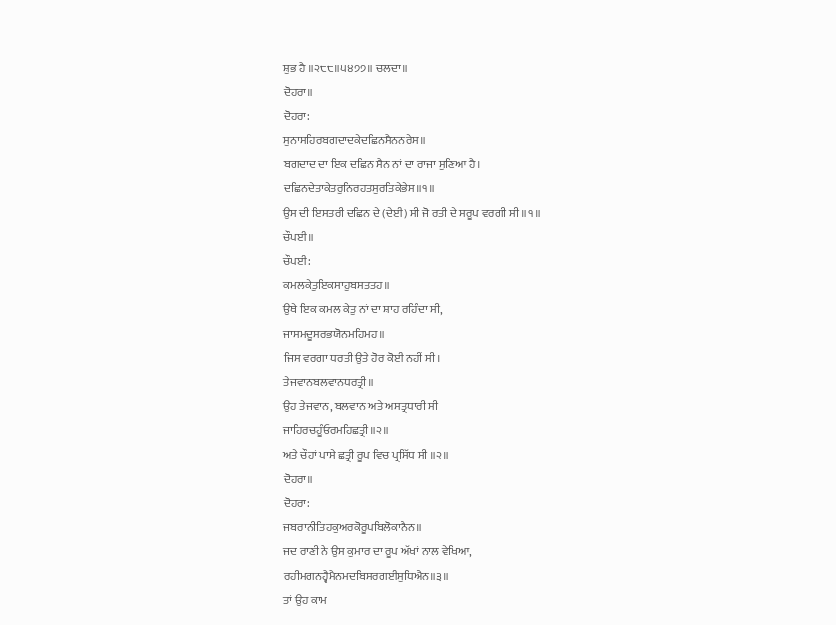ਸ਼ੁਭ ਹੈ ॥੨੮੮॥੫੪੭੭॥ ਚਲਦਾ॥
ਦੋਹਰਾ॥
ਦੋਹਰਾ:
ਸੁਨਾਸਹਿਰਬਗਦਾਦਕੇਦਛਿਨਸੈਨਨਰੇਸ॥
ਬਗਦਾਦ ਦਾ ਇਕ ਦਛਿਨ ਸੈਨ ਨਾਂ ਦਾ ਰਾਜਾ ਸੁਣਿਆ ਹੈ।
ਦਛਿਨਦੇਤਾਕੇਤਰੁਨਿਰਹਤਸੁਰਤਿਕੇਭੇਸ॥੧॥
ਉਸ ਦੀ ਇਸਤਰੀ ਦਛਿਨ ਦੇ (ਦੇਈ) ਸੀ ਜੋ ਰਤੀ ਦੇ ਸਰੂਪ ਵਰਗੀ ਸੀ ॥੧॥
ਚੌਪਈ॥
ਚੌਪਈ:
ਕਮਲਕੇਤੁਇਕਸਾਹੁਬਸਤਤਹ॥
ਉਥੇ ਇਕ ਕਮਲ ਕੇਤੁ ਨਾਂ ਦਾ ਸ਼ਾਹ ਰਹਿੰਦਾ ਸੀ,
ਜਾਸਮਦੂਸਰਭਯੋਨਮਹਿਮਹ॥
ਜਿਸ ਵਰਗਾ ਧਰਤੀ ਉਤੇ ਹੋਰ ਕੋਈ ਨਹੀਂ ਸੀ।
ਤੇਜਵਾਨਬਲਵਾਨਧਰਤ੍ਰੀ॥
ਉਹ ਤੇਜਵਾਨ, ਬਲਵਾਨ ਅਤੇ ਅਸਤ੍ਰਧਾਰੀ ਸੀ
ਜਾਹਿਰਚਹੂੰਓਰਮਹਿਛਤ੍ਰੀ॥੨॥
ਅਤੇ ਚੌਹਾਂ ਪਾਸੇ ਛਤ੍ਰੀ ਰੂਪ ਵਿਚ ਪ੍ਰਸਿੱਧ ਸੀ ॥੨॥
ਦੋਹਰਾ॥
ਦੋਹਰਾ:
ਜਬਰਾਨੀਤਿਹਕੁਅਰਕੋਰੂਪਬਿਲੋਕਾਨੈਨ॥
ਜਦ ਰਾਣੀ ਨੇ ਉਸ ਕੁਮਾਰ ਦਾ ਰੂਪ ਅੱਖਾਂ ਨਾਲ ਵੇਖਿਆ,
ਰਹੀਮਗਨਹ੍ਵੈਮੈਨਮਦਬਿਸਰਗਈਸੁਧਿਐਨ॥੩॥
ਤਾਂ ਉਹ ਕਾਮ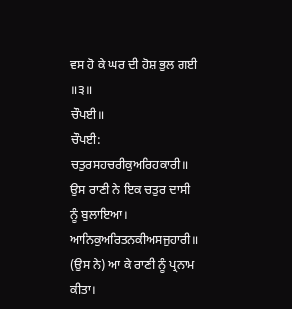ਵਸ ਹੋ ਕੇ ਘਰ ਦੀ ਹੋਸ਼ ਭੁਲ ਗਈ ॥੩॥
ਚੌਪਈ॥
ਚੌਪਈ:
ਚਤੁਰਸਹਚਰੀਕੁਅਰਿਹਕਾਰੀ॥
ਉਸ ਰਾਣੀ ਨੇ ਇਕ ਚਤੁਰ ਦਾਸੀ ਨੂੰ ਬੁਲਾਇਆ।
ਆਨਿਕੁਅਰਿਤਨਕੀਅਸਜੁਹਾਰੀ॥
(ਉਸ ਨੇ) ਆ ਕੇ ਰਾਣੀ ਨੂੰ ਪ੍ਰਨਾਮ ਕੀਤਾ।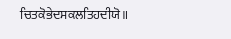ਚਿਤਕੋਭੇਦਸਕਲਤਿਹਦੀਯੋ॥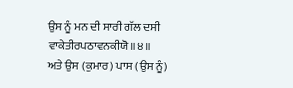ਉਸ ਨੂੰ ਮਨ ਦੀ ਸਾਰੀ ਗੱਲ ਦਸੀ
ਵਾਕੇਤੀਰਪਠਾਵਨਕੀਯੋ॥੪॥
ਅਤੇ ਉਸ (ਕੁਮਾਰ) ਪਾਸ (ਉਸ ਨੂੰ)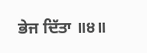ਭੇਜ ਦਿੱਤਾ ॥੪॥